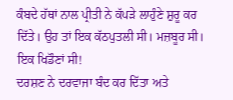ਕੰਬਦੇ ਹੱਥਾਂ ਨਾਲ ਪ੍ਰੀਤੀ ਨੇ ਕੱਪੜੇ ਲਾਹੁੰਣੇ ਸ਼ੁਰੂ ਕਰ ਦਿੱਤੇ। ਉਹ ਤਾਂ ਇਕ ਕੱਠਪੁਤਲੀ ਸੀ। ਮਜ਼ਬੂਰ ਸੀ। ਇਕ ਖਿਡੌਣਾਂ ਸੀ!
ਦਰਸ਼ਣ ਨੇ ਦਰਵਾਜਾ ਬੰਦ ਕਰ ਦਿੱਤਾ ਅਤੇ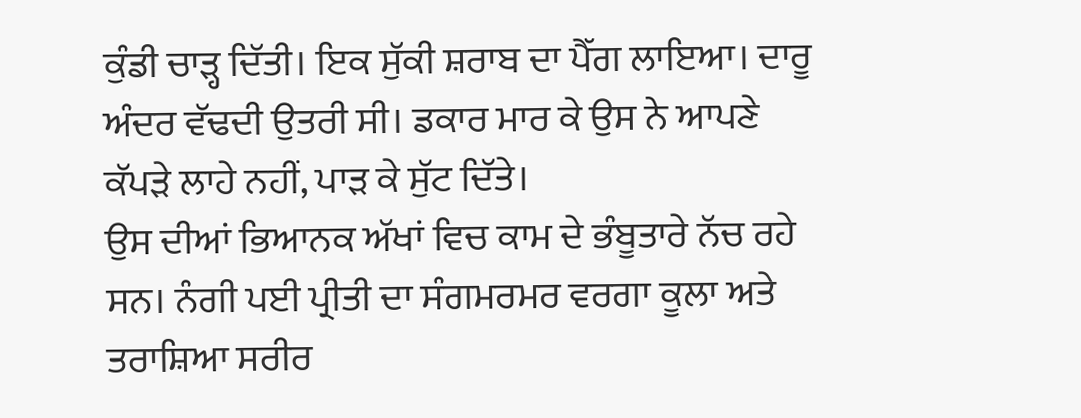ਕੁੰਡੀ ਚਾੜ੍ਹ ਦਿੱਤੀ। ਇਕ ਸੁੱਕੀ ਸ਼ਰਾਬ ਦਾ ਪੈੱਗ ਲਾਇਆ। ਦਾਰੂ ਅੰਦਰ ਵੱਢਦੀ ਉਤਰੀ ਸੀ। ਡਕਾਰ ਮਾਰ ਕੇ ਉਸ ਨੇ ਆਪਣੇ ਕੱਪੜੇ ਲਾਹੇ ਨਹੀਂ, ਪਾੜ ਕੇ ਸੁੱਟ ਦਿੱਤੇ।
ਉਸ ਦੀਆਂ ਭਿਆਨਕ ਅੱਖਾਂ ਵਿਚ ਕਾਮ ਦੇ ਭੰਬੂਤਾਰੇ ਨੱਚ ਰਹੇ ਸਨ। ਨੰਗੀ ਪਈ ਪ੍ਰੀਤੀ ਦਾ ਸੰਗਮਰਮਰ ਵਰਗਾ ਕੂਲਾ ਅਤੇ ਤਰਾਸ਼ਿਆ ਸਰੀਰ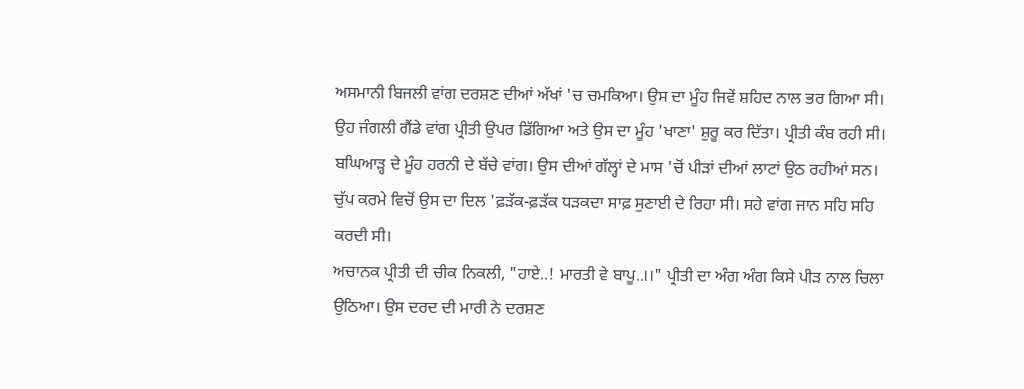ਅਸਮਾਨੀ ਬਿਜਲੀ ਵਾਂਗ ਦਰਸ਼ਣ ਦੀਆਂ ਅੱਖਾਂ 'ਚ ਚਮਕਿਆ। ਉਸ ਦਾ ਮੂੰਹ ਜਿਵੇਂ ਸ਼ਹਿਦ ਨਾਲ ਭਰ ਗਿਆ ਸੀ। ਉਹ ਜੰਗਲੀ ਗੈਂਡੇ ਵਾਂਗ ਪ੍ਰੀਤੀ ਉਪਰ ਡਿੱਗਿਆ ਅਤੇ ਉਸ ਦਾ ਮੂੰਹ 'ਖਾਣਾ' ਸ਼ੁਰੂ ਕਰ ਦਿੱਤਾ। ਪ੍ਰੀਤੀ ਕੰਬ ਰਹੀ ਸੀ। ਬਘਿਆੜ੍ਹ ਦੇ ਮੂੰਹ ਹਰਨੀ ਦੇ ਬੱਚੇ ਵਾਂਗ। ਉਸ ਦੀਆਂ ਗੱਲ੍ਹਾਂ ਦੇ ਮਾਸ 'ਚੋਂ ਪੀੜਾਂ ਦੀਆਂ ਲਾਟਾਂ ਉਠ ਰਹੀਆਂ ਸਨ। ਚੁੱਪ ਕਰਮੇ ਵਿਚੋਂ ਉਸ ਦਾ ਦਿਲ 'ਫ਼ੜੱਕ-ਫ਼ੜੱਕ ਧੜਕਦਾ ਸਾਫ਼ ਸੁਣਾਈ ਦੇ ਰਿਹਾ ਸੀ। ਸਹੇ ਵਾਂਗ ਜਾਨ ਸਹਿ ਸਹਿ ਕਰਦੀ ਸੀ।
ਅਚਾਨਕ ਪ੍ਰੀਤੀ ਦੀ ਚੀਕ ਨਿਕਲੀ, "ਹਾਏ..! ਮਾਰਤੀ ਵੇ ਬਾਪੂ..।।" ਪ੍ਰੀਤੀ ਦਾ ਅੰਗ ਅੰਗ ਕਿਸੇ ਪੀੜ ਨਾਲ ਚਿਲਾ ਉਠਿਆ। ਉਸ ਦਰਦ ਦੀ ਮਾਰੀ ਨੇ ਦਰਸ਼ਣ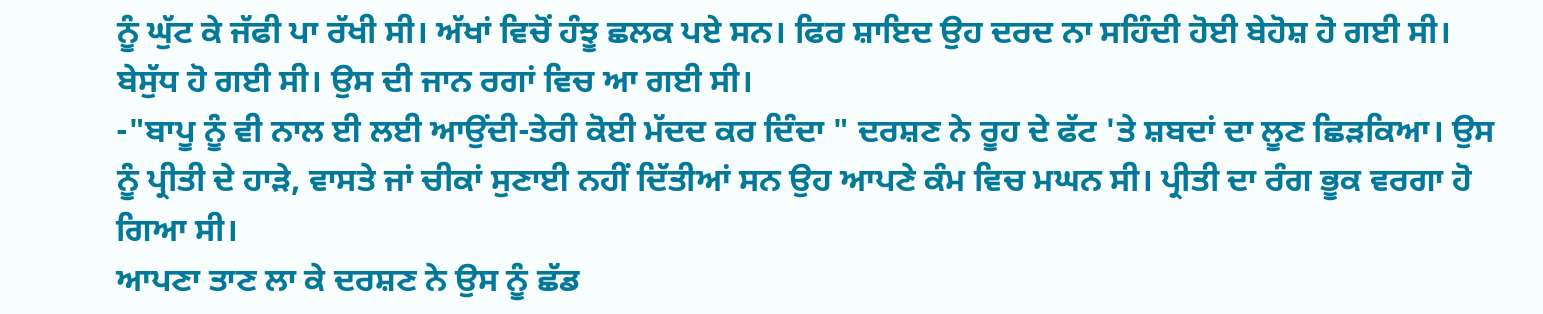ਨੂੰ ਘੁੱਟ ਕੇ ਜੱਫੀ ਪਾ ਰੱਖੀ ਸੀ। ਅੱਖਾਂ ਵਿਚੋਂ ਹੰਝੂ ਛਲਕ ਪਏ ਸਨ। ਫਿਰ ਸ਼ਾਇਦ ਉਹ ਦਰਦ ਨਾ ਸਹਿੰਦੀ ਹੋਈ ਬੇਹੋਸ਼ ਹੋ ਗਈ ਸੀ। ਬੇਸੁੱਧ ਹੋ ਗਈ ਸੀ। ਉਸ ਦੀ ਜਾਨ ਰਗਾਂ ਵਿਚ ਆ ਗਈ ਸੀ।
-"ਬਾਪੂ ਨੂੰ ਵੀ ਨਾਲ ਈ ਲਈ ਆਉਂਦੀ-ਤੇਰੀ ਕੋਈ ਮੱਦਦ ਕਰ ਦਿੰਦਾ " ਦਰਸ਼ਣ ਨੇ ਰੂਹ ਦੇ ਫੱਟ 'ਤੇ ਸ਼ਬਦਾਂ ਦਾ ਲੂਣ ਛਿੜਕਿਆ। ਉਸ ਨੂੰ ਪ੍ਰੀਤੀ ਦੇ ਹਾੜੇ, ਵਾਸਤੇ ਜਾਂ ਚੀਕਾਂ ਸੁਣਾਈ ਨਹੀਂ ਦਿੱਤੀਆਂ ਸਨ ਉਹ ਆਪਣੇ ਕੰਮ ਵਿਚ ਮਘਨ ਸੀ। ਪ੍ਰੀਤੀ ਦਾ ਰੰਗ ਭੂਕ ਵਰਗਾ ਹੋ ਗਿਆ ਸੀ।
ਆਪਣਾ ਤਾਣ ਲਾ ਕੇ ਦਰਸ਼ਣ ਨੇ ਉਸ ਨੂੰ ਛੱਡ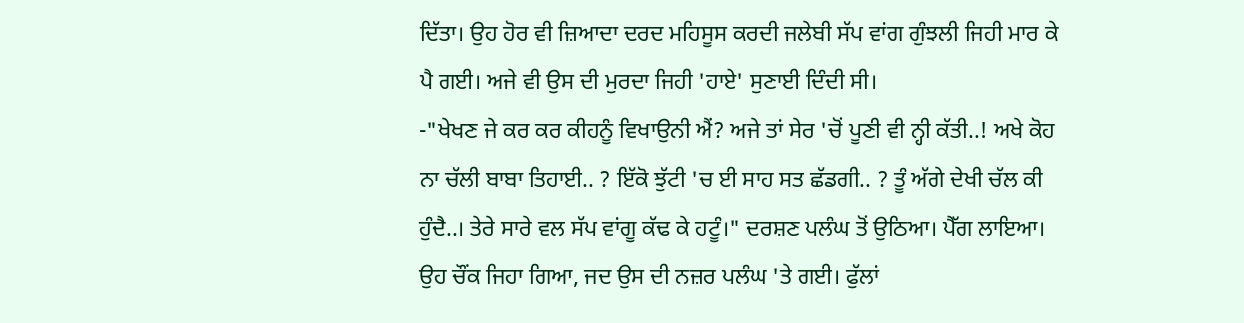ਦਿੱਤਾ। ਉਹ ਹੋਰ ਵੀ ਜ਼ਿਆਦਾ ਦਰਦ ਮਹਿਸੂਸ ਕਰਦੀ ਜਲੇਬੀ ਸੱਪ ਵਾਂਗ ਗੁੰਝਲੀ ਜਿਹੀ ਮਾਰ ਕੇ ਪੈ ਗਈ। ਅਜੇ ਵੀ ਉਸ ਦੀ ਮੁਰਦਾ ਜਿਹੀ 'ਹਾਏ' ਸੁਣਾਈ ਦਿੰਦੀ ਸੀ।
-"ਖੇਖਣ ਜੇ ਕਰ ਕਰ ਕੀਹਨੂੰ ਵਿਖਾਉਨੀ ਐਂ? ਅਜੇ ਤਾਂ ਸੇਰ 'ਚੋਂ ਪੂਣੀ ਵੀ ਨ੍ਹੀ ਕੱਤੀ..! ਅਖੇ ਕੋਹ ਨਾ ਚੱਲੀ ਬਾਬਾ ਤਿਹਾਈ.. ? ਇੱਕੋ ਝੁੱਟੀ 'ਚ ਈ ਸਾਹ ਸਤ ਛੱਡਗੀ.. ? ਤੂੰ ਅੱਗੇ ਦੇਖੀ ਚੱਲ ਕੀ ਹੁੰਦੈ..। ਤੇਰੇ ਸਾਰੇ ਵਲ ਸੱਪ ਵਾਂਗੂ ਕੱਢ ਕੇ ਹਟੂੰ।" ਦਰਸ਼ਣ ਪਲੰਘ ਤੋਂ ਉਠਿਆ। ਪੈੱਗ ਲਾਇਆ। ਉਹ ਚੌਂਕ ਜਿਹਾ ਗਿਆ, ਜਦ ਉਸ ਦੀ ਨਜ਼ਰ ਪਲੰਘ 'ਤੇ ਗਈ। ਫੁੱਲਾਂ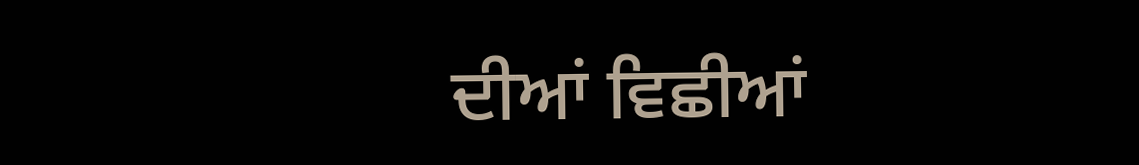ਦੀਆਂ ਵਿਛੀਆਂ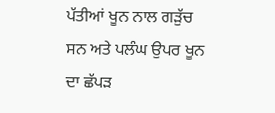ਪੱਤੀਆਂ ਖੂਨ ਨਾਲ ਗੜੁੱਚ ਸਨ ਅਤੇ ਪਲੰਘ ਉਪਰ ਖੂਨ ਦਾ ਛੱਪੜ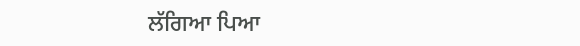ਲੱਗਿਆ ਪਿਆ